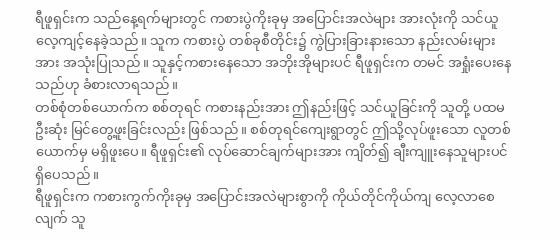ရီဖူရှင်းက သည်နေ့ရက်များတွင် ကစားပွဲကိုးခုမှ အပြောင်းအလဲများ အားလုံးကို သင်ယူ လေ့ကျင့်နေခဲ့သည်။ သူက ကစားပွဲ တစ်ခုစီတိုင်း၌ ကွဲပြားခြားနားသော နည်းလမ်းများအား အသုံးပြုသည်။ သူနှင့်ကစားနေသော အဘိုးအိုများပင် ရီဖူရှင်းက တမင် အရှုံးပေးနေသည်ဟု ခံစားလာရသည်။
တစ်စုံတစ်ယောက်က စစ်တုရင် ကစားနည်းအား ဤနည်းဖြင့် သင်ယူခြင်းကို သူတို့ ပထမဦးဆုံး မြင်တွေ့ဖူးခြင်းလည်း ဖြစ်သည်။ စစ်တုရင်ကျေးရွာတွင် ဤသို့လုပ်ဖူးသော လူတစ်ယောက်မှ မရှိဖူးပေ။ ရီဖူရှင်း၏ လုပ်ဆောင်ချက်များအား ကျိတ်၍ ချီးကျူးနေသူများပင် ရှိပေသည်။
ရီဖူရှင်းက ကစားကွက်ကိုးခုမှ အပြောင်းအလဲများစွာကို ကိုယ်တိုင်ကိုယ်ကျ လေ့လာစေလျက် သူ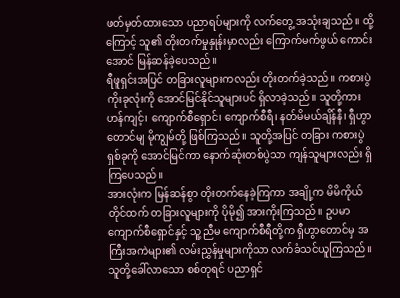ဖတ်မှတ်ထားသော ပညာရပ်များကို လက်တွေ့ အသုံးချသည်။ ထို့ကြောင့် သူ၏ တိုးတက်မှုနှုန်းမှာလည်း ကြောက်မက်ဖွယ် ကောင်းအောင် မြန်ဆန်ခဲ့ပေသည်။
ရီဖူရှင်းအပြင် တခြားလူများကလည်း တိုးတက်ခဲ့သည်။ ကစားပွဲကိုးခုလုံးကို အောင်မြင်နိုင်သူများပင် ရှိလာခဲ့သည်။ သူတို့ကား ဟန်ကျင့်၊ ကျောက်စီရှောင်၊ ကျောက်စီရီ၊ နတ်မိမယ်ချိန်နီ၊ ရှီဟွာတောင်မျ မိုကျွမ်တို့ ဖြစ်ကြသည်။ သူတို့အပြင် တခြား ကစားပွဲရှစ်ခုကို အောင်မြင်ကာ နောက်ဆုံးတစ်ပွဲသာ ကျန်သူများလည်း ရှိကြပေသည်။
အားလုံးက မြန်ဆန်စွာ တိုးတက်နေခဲ့ကြကာ အချို့က မိမိကိုယ်တိုင်ထက် တခြားလူများကို ပိုမို၍ အားကိုးကြသည်။ ဥပမာ ကျောက်စီရှောင်နှင့် သူ့ညီမ ကျောက်စီရီတို့က ရှီဟွာတောင်မှ အကြီးအကဲများ၏ လမ်းညွှန်မှုများကိုသာ လက်ခံသင်ယူကြသည်။ သူတို့ခေါ်လာသော စစ်တုရင် ပညာရှင်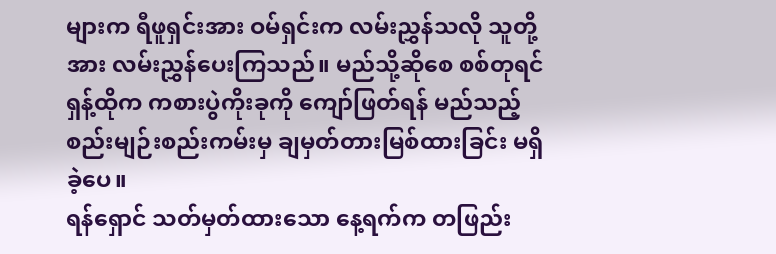များက ရီဖူရှင်းအား ဝမ်ရှင်းက လမ်းညွှန်သလို သူတို့အား လမ်းညွှန်ပေးကြသည်။ မည်သို့ဆိုစေ စစ်တုရင်ရှန့်ထိုက ကစားပွဲကိုးခုကို ကျော်ဖြတ်ရန် မည်သည့် စည်းမျဉ်းစည်းကမ်းမှ ချမှတ်တားမြစ်ထားခြင်း မရှိခဲ့ပေ။
ရန်ရှောင် သတ်မှတ်ထားသော နေ့ရက်က တဖြည်း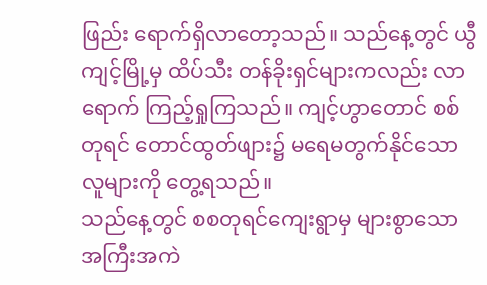ဖြည်း ရောက်ရှိလာတော့သည်။ သည်နေ့တွင် ယွီကျင့်မြို့မှ ထိပ်သီး တန်ခိုးရှင်များကလည်း လာရောက် ကြည့်ရှုကြသည်။ ကျင့်ဟွာတောင် စစ်တုရင် တောင်ထွတ်ဖျား၌ မရေမတွက်နိုင်သော လူများကို တွေ့ရသည်။
သည်နေ့တွင် စစတုရင်ကျေးရွာမှ များစွာသော အကြီးအကဲ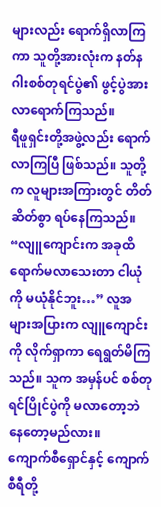များလည်း ရောက်ရှိလာကြကာ သူတို့အားလုံးက နတ်နဂါးစစ်တုရင်ပွဲ၏ ဖွင့်ပွဲအား လာရောက်ကြသည်။
ရီဖူရှင်းတို့အဖွဲ့လည်း ရောက်လာကြပြီ ဖြစ်သည်။ သူတို့က လူများအကြားတွင် တိတ်ဆိတ်စွာ ရပ်နေကြသည်။
“လျူကျောင်းက အခုထိ ရောက်မလာသေးတာ ငါယုံကို မယုံနိုင်ဘူး…” လူအများအပြားက လျူကျောင်းကို လိုက်ရှာကာ ရေရွတ်မိကြသည်။ သူက အမှန်ပင် စစ်တုရင်ပြိုင်ပွဲကို မလာတော့ဘဲ နေတော့မည်လား။
ကျောက်စီရှောင်နှင့် ကျောက်စီရီတို့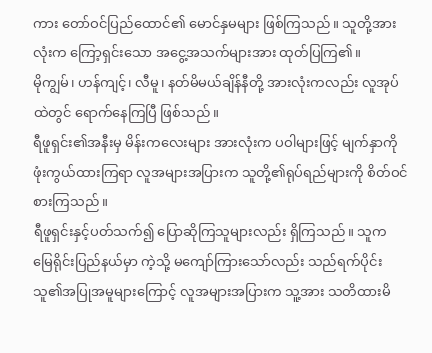ကား တော်ဝင်ပြည်ထောင်၏ မောင်နှမများ ဖြစ်ကြသည်။ သူတို့အားလုံးက ကြော့ရှင်းသော အငွေ့အသက်များအား ထုတ်ပြကြ၏။
မိုကျွမ်၊ ဟန်ကျင့်၊ လီမူ၊ နတ်မိမယ်ချိန်နီတို့ အားလုံးကလည်း လူအုပ်ထဲတွင် ရောက်နေကြပြီ ဖြစ်သည်။
ရီဖူရှင်း၏အနီးမှ မိန်းကလေးများ အားလုံးက ပဝါများဖြင့် မျက်နှာကို ဖုံးကွယ်ထားကြရာ လူအများအပြားက သူတို့၏ရုပ်ရည်များကို စိတ်ဝင်စားကြသည်။
ရီဖူရှင်းနှင့်ပတ်သက်၍ ပြောဆိုကြသူများလည်း ရှိကြသည်။ သူက မြေရိုင်းပြည်နယ်မှာ ကဲ့သို့ မကျော်ကြားသော်လည်း သည်ရက်ပိုင်း သူ၏အပြုအမူများကြောင့် လူအများအပြားက သူ့အား သတိထားမိ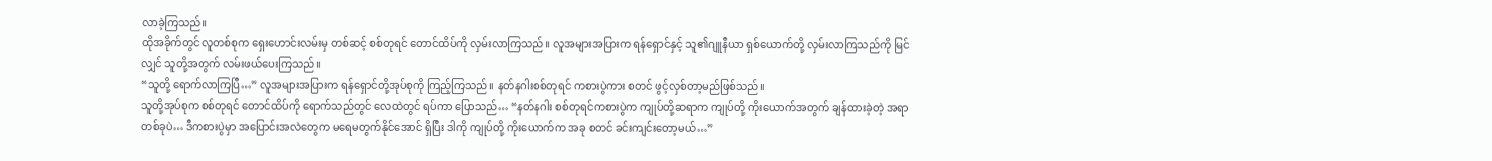လာခဲ့ကြသည်။
ထိုအခိုက်တွင် လူတစ်စုက ရှေးဟောင်းလမ်းမှ တစ်ဆင့် စစ်တုရင် တောင်ထိပ်ကို လှမ်းလာကြသည်။ လူအများအပြားက ရန်ရှောင်နှင့် သူ၏ဂျူနီယာ ရှစ်ယောက်တို့ လှမ်းလာကြသည်ကို မြင်လျှင် သူတို့အတွက် လမ်းဖယ်ပေးကြသည်။
“သူတို့ ရောက်လာကြပြီ…” လူအများအပြားက ရန်ရှောင်တို့အုပ်စုကို ကြည့်ကြသည်။ နတ်နဂါးစစ်တုရင် ကစားပွဲကား စတင် ဖွင့်လှစ်တာ့မည်ဖြစ်သည်။
သူတို့အုပ်စုက စစ်တုရင် တောင်ထိပ်ကို ရောက်သည်တွင် လေထဲတွင် ရပ်ကာ ပြောသည်… “နတ်နဂါး စစ်တုရင်ကစားပွဲက ကျုပ်တို့ဆရာက ကျုပ်တို့ ကိုးယောက်အတွက် ချန်ထားခဲ့တဲ့ အရာတစ်ခုပဲ… ဒီကစားပွဲမှာ အပြောင်းအလဲတွေက မရေမတွက်နိုင်အောင် ရှိပြီး ဒါကို ကျုပ်တို့ ကိုးယောက်က အခု စတင် ခင်းကျင်းတော့မယ်…”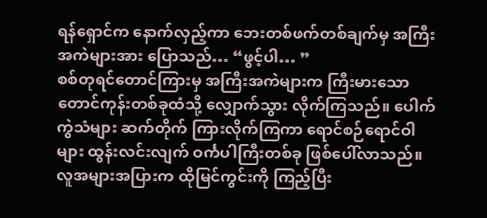ရန်ရှောင်က နောက်လှည့်ကာ ဘေးတစ်ဖက်တစ်ချက်မှ အကြီးအကဲများအား ပြောသည်… “ဖွင့်ပါ… ”
စစ်တုရင်တောင်ကြားမှ အကြီးအကဲများက ကြီးမားသော တောင်ကုန်းတစ်ခုထံသို့ လျှောက်သွား လိုက်ကြသည်။ ပေါက်ကွဲသံများ ဆက်တိုက် ကြားလိုက်ကြကာ ရောင်စဉ်ရောင်ဝါများ ထွန်းလင်းလျက် ဝင်္ကပါကြီးတစ်ခု ဖြစ်ပေါ်လာသည်။ လူအများအပြားက ထိုမြင်ကွင်းကို ကြည့်ပြီး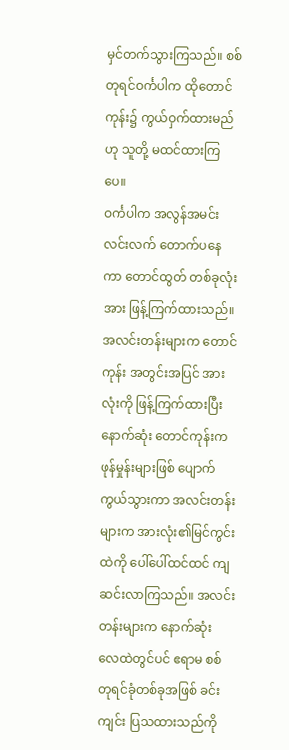မှင်တက်သွားကြသည်။ စစ်တုရင်ဝင်္ကပါက ထိုတောင်ကုန်း၌ ကွယ်ဝှက်ထားမည်ဟု သူတို့ မထင်ထားကြပေ။
ဝင်္ကပါက အလွန်အမင်း လင်းလက် တောက်ပနေကာ တောင်ထွတ် တစ်ခုလုံးအား ဖြန့်ကြက်ထားသည်။ အလင်းတန်းများက တောင်ကုန်း အတွင်းအပြင် အားလုံးကို ဖြန့်ကြက်ထားပြီး နောက်ဆုံး တောင်ကုန်းက ဖုန်မှုန်းများဖြစ် ပျောက်ကွယ်သွားကာ အလင်းတန်းများက အားလုံး၏မြင်ကွင်းထဲကို ပေါ်ပေါ်ထင်ထင် ကျဆင်းလာကြသည်။ အလင်းတန်းများက နောက်ဆုံး လေထဲတွင်ပင် ဧရာမ စစ်တုရင်ခုံတစ်ခုအဖြစ် ခင်းကျင်း ပြသထားသည်ကို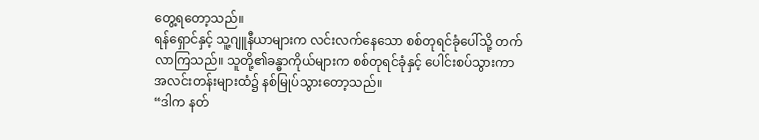တွေ့ရတော့သည်။
ရန်ရှောင်နှင့် သူ့ဂျူနီယာများက လင်းလက်နေသော စစ်တုရင်ခုံပေါ်သို့ တက်လာကြသည်။ သူတို့၏ခန္ဓာကိုယ်များက စစ်တုရင်ခုံနှင့် ပေါင်းစပ်သွားကာ အလင်းတန်းများထံ၌ နစ်မြုပ်သွားတော့သည်။
“ဒါက နတ်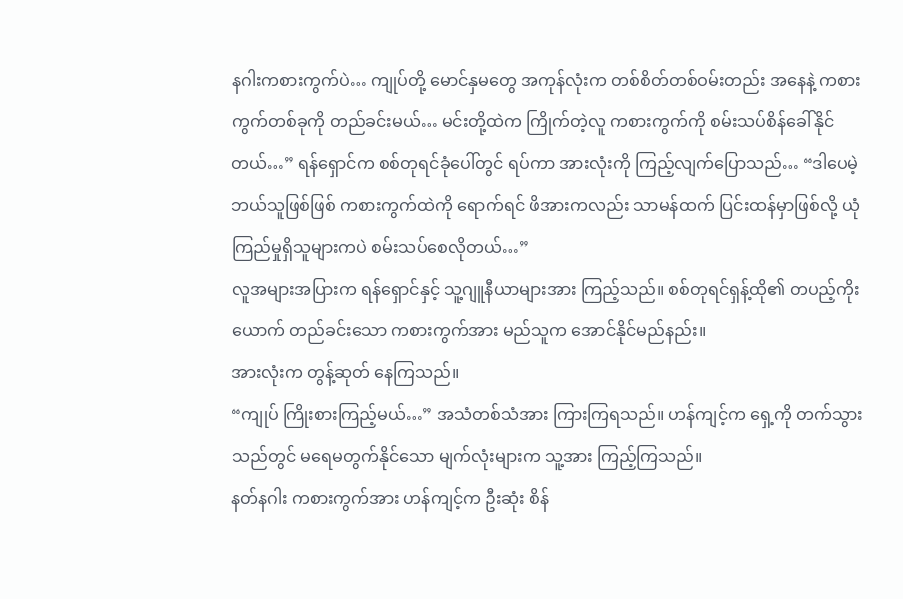နဂါးကစားကွက်ပဲ… ကျုပ်တို့ မောင်နှမတွေ အကုန်လုံးက တစ်စိတ်တစ်ဝမ်းတည်း အနေနဲ့ ကစားကွက်တစ်ခုကို တည်ခင်းမယ်… မင်းတို့ထဲက ကြိုက်တဲ့လူ ကစားကွက်ကို စမ်းသပ်စိန်ခေါ်နိုင်တယ်…” ရန်ရှောင်က စစ်တုရင်ခုံပေါ်တွင် ရပ်ကာ အားလုံးကို ကြည့်လျက်ပြောသည်… “ဒါပေမဲ့ ဘယ်သူဖြစ်ဖြစ် ကစားကွက်ထဲကို ရောက်ရင် ဖိအားကလည်း သာမန်ထက် ပြင်းထန်မှာဖြစ်လို့ ယုံကြည်မှုရှိသူများကပဲ စမ်းသပ်စေလိုတယ်…”
လူအများအပြားက ရန်ရှောင်နှင့် သူ့ဂျူနီယာများအား ကြည့်သည်။ စစ်တုရင်ရှန့်ထို၏ တပည့်ကိုးယောက် တည်ခင်းသော ကစားကွက်အား မည်သူက အောင်နိုင်မည်နည်း။
အားလုံးက တွန့်ဆုတ် နေကြသည်။
“ကျုပ် ကြိုးစားကြည့်မယ်…” အသံတစ်သံအား ကြားကြရသည်။ ဟန်ကျင့်က ရှေ့ကို တက်သွားသည်တွင် မရေမတွက်နိုင်သော မျက်လုံးများက သူ့အား ကြည့်ကြသည်။
နတ်နဂါး ကစားကွက်အား ဟန်ကျင့်က ဦးဆုံး စိန်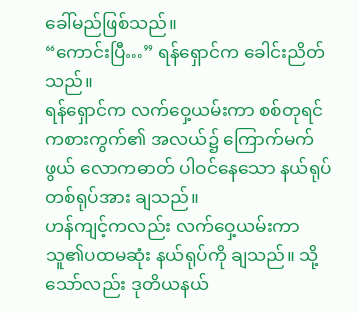ခေါ်မည်ဖြစ်သည်။
“ကောင်းပြီ…” ရန်ရှောင်က ခေါင်းညိတ်သည်။
ရန်ရှောင်က လက်ဝှေ့ယမ်းကာ စစ်တုရင်ကစားကွက်၏ အလယ်၌ ကြောက်မက်ဖွယ် လောကဓာတ် ပါဝင်နေသော နယ်ရုပ်တစ်ရုပ်အား ချသည်။
ဟန်ကျင့်ကလည်း လက်ဝှေ့ယမ်းကာ သူ၏ပထမဆုံး နယ်ရုပ်ကို ချသည်။ သို့သော်လည်း ဒုတိယနယ်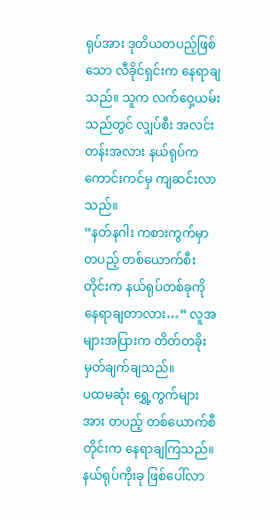ရုပ်အား ဒုတိယတပည့်ဖြစ်သော လီခိုင်ရှင်းက နေရာချသည်။ သူက လက်ဝှေ့ယမ်းသည်တွင် လျှပ်စီး အလင်းတန်းအလား နယ်ရုပ်က ကောင်းကင်မှ ကျဆင်းလာသည်။
“နတ်နဂါး ကစားကွက်မှာ တပည့် တစ်ယောက်စီးတိုင်းက နယ်ရုပ်တစ်ခုကို နေရာချတာလား…” လူအများအပြားက တိတ်တခိုး မှတ်ချက်ချသည်။
ပထမဆုံး ရွှေ့ကွက်များအား တပည့် တစ်ယောက်စီတိုင်းက နေရာချကြသည်။
နယ်ရုပ်ကိုးခု ဖြစ်ပေါ်လာ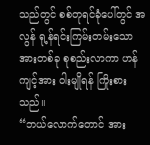သည်တွင် စစ်တုရင်ခုံပေါ်တွင် အလွန် ရု့န်ရင်းကြမ်းတမ်းသော အားတစ်ခု စုစည်းလာကာ ဟန်ကျင့်အား ဝါးမျိုရန် ကြိုးစားသည်။
“ဘယ်လောက်တောင် အား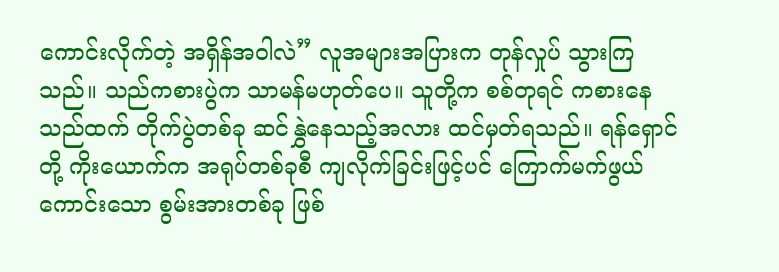ကောင်းလိုက်တဲ့ အရှိန်အဝါလဲ” လူအများအပြားက တုန်လှုပ် သွားကြသည်။ သည်ကစားပွဲက သာမန်မဟုတ်ပေ။ သူတို့က စစ်တုရင် ကစားနေသည်ထက် တိုက်ပွဲတစ်ခု ဆင်နွှဲနေသည့်အလား ထင်မှတ်ရသည်။ ရန်ရှောင်တို့ ကိုးယောက်က အရုပ်တစ်ခုစီ ကျလိုက်ခြင်းဖြင့်ပင် ကြောက်မက်ဖွယ် ကောင်းသော စွမ်းအားတစ်ခု ဖြစ်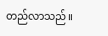တည်လာသည်။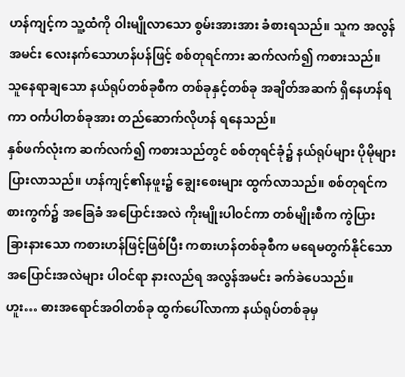ဟန်ကျင့်က သူ့ထံကို ဝါးမျိုလာသော စွမ်းအားအား ခံစားရသည်။ သူက အလွန်အမင်း လေးနက်သောဟန်ပန်ဖြင့် စစ်တုရင်ကား ဆက်လက်၍ ကစားသည်။ သူနေရာချသော နယ်ရုပ်တစ်ခုစီက တစ်ခုနှင့်တစ်ခု အချိတ်အဆက် ရှိနေဟန်ရကာ ဝင်္ကပါတစ်ခုအား တည်ဆောက်လိုဟန် ရနေသည်။
နှစ်ဖက်လုံးက ဆက်လက်၍ ကစားသည်တွင် စစ်တုရင်ခုံ၌ နယ်ရုပ်များ ပိုမိုများပြားလာသည်။ ဟန်ကျင့်၏နဖူး၌ ချွေးစေးများ ထွက်လာသည်။ စစ်တုရင်ကစားကွက်၌ အခြေခံ အပြောင်းအလဲ ကိုးမျိုးပါဝင်ကာ တစ်မျိုးစီက ကွဲပြားခြားနားသော ကစားဟန်ဖြင့်ဖြစ်ပြီး ကစားဟန်တစ်ခုစီက မရေမတွက်နိုင်သော အပြောင်းအလဲများ ပါဝင်ရာ နားလည်ရ အလွန်အမင်း ခက်ခဲပေသည်။
ဟူး… ဓားအရောင်အဝါတစ်ခု ထွက်ပေါ်လာကာ နယ်ရုပ်တစ်ခုမှ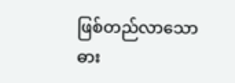ဖြစ်တည်လာသော ဓား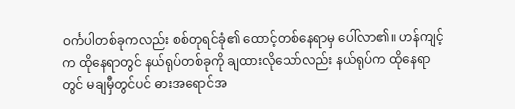ဝင်္ကပါတစ်ခုကလည်း စစ်တုရင်ခုံ၏ ထောင့်တစ်နေရာမှ ပေါ်လာ၏။ ဟန်ကျင့်က ထိုနေရာတွင် နယ်ရုပ်တစ်ခုကို ချထားလိုသော်လည်း နယ်ရုပ်က ထိုနေရာတွင် မချမှီတွင်ပင် ဓားအရောင်အ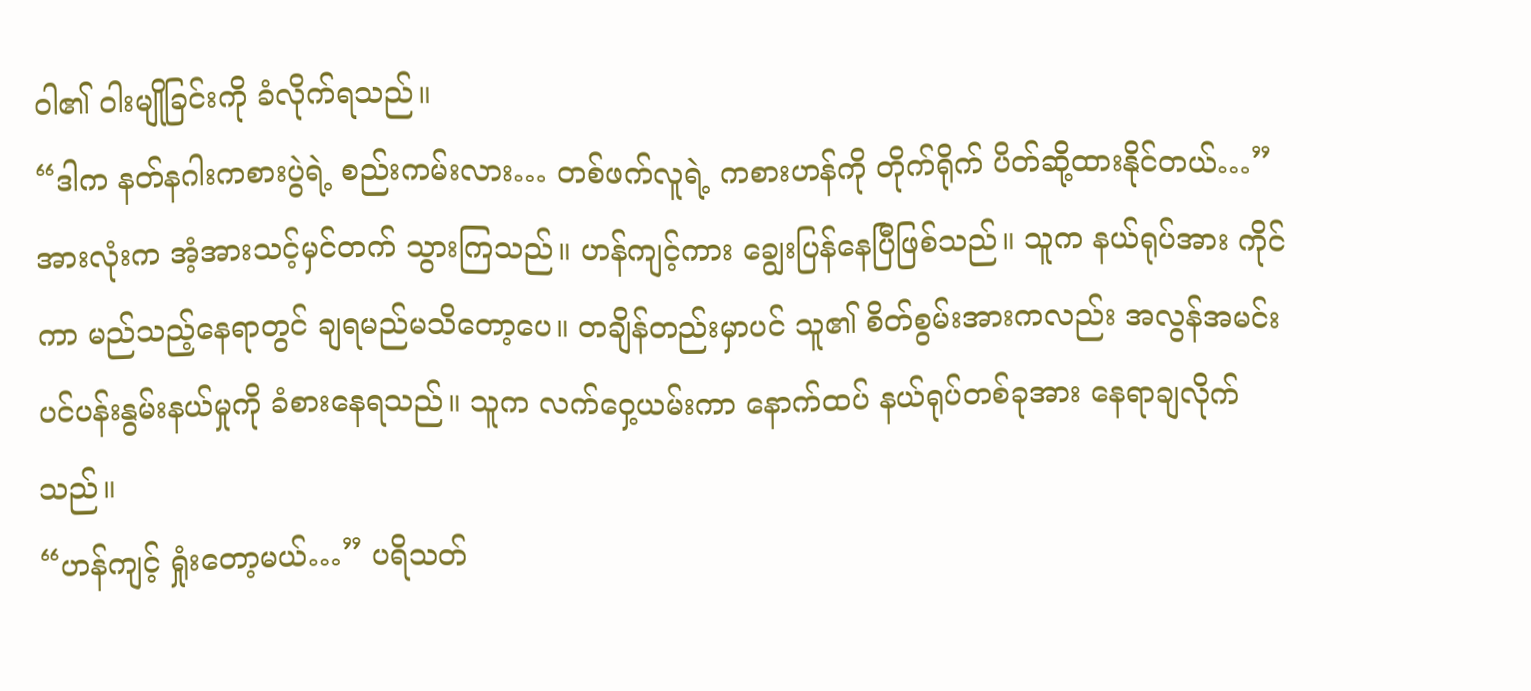ဝါ၏ ဝါးမျိုခြင်းကို ခံလိုက်ရသည်။
“ဒါက နတ်နဂါးကစားပွဲရဲ့ စည်းကမ်းလား… တစ်ဖက်လူရဲ့ ကစားဟန်ကို တိုက်ရိုက် ပိတ်ဆို့ထားနိုင်တယ်…” အားလုံးက အံ့အားသင့်မှင်တက် သွားကြသည်။ ဟန်ကျင့်ကား ချွေးပြန်နေပြီဖြစ်သည်။ သူက နယ်ရုပ်အား ကိုင်ကာ မည်သည့်နေရာတွင် ချရမည်မသိတော့ပေ။ တချိန်တည်းမှာပင် သူ၏ စိတ်စွမ်းအားကလည်း အလွန်အမင်း ပင်ပန်းနွမ်းနယ်မှုကို ခံစားနေရသည်။ သူက လက်ဝှေ့ယမ်းကာ နောက်ထပ် နယ်ရုပ်တစ်ခုအား နေရာချလိုက်သည်။
“ဟန်ကျင့် ရှုံးတော့မယ်…” ပရိသတ်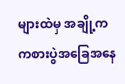များထဲမှ အချို့က ကစားပွဲအခြေအနေ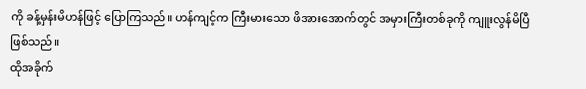ကို ခန့်မှန်းမိဟန်ဖြင့် ပြောကြသည်။ ဟန်ကျင့်က ကြီးမားသော ဖိအားအောက်တွင် အမှားကြီးတစ်ခုကို ကျူးလွန်မိပြီ ဖြစ်သည်။
ထိုအခိုက်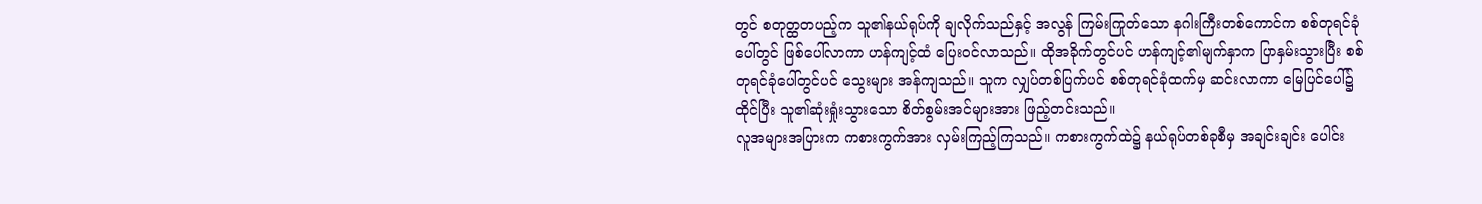တွင် စတုတ္ထတပည့်က သူ၏နယ်ရုပ်ကို ချလိုက်သည်နှင့် အလွန် ကြမ်းကြုတ်သော နဂါးကြီးတစ်ကောင်က စစ်တုရင်ခုံပေါ်တွင် ဖြစ်ပေါ်လာကာ ဟန်ကျင့်ထံ ပြေးဝင်လာသည်။ ထိုအခိုက်တွင်ပင် ဟန်ကျင့်၏မျက်နှာက ပြာနှမ်းသွားပြီး စစ်တုရင်ခုံပေါ်တွင်ပင် သွေးများ အန်ကျသည်။ သူက လျှပ်တစ်ပြက်ပင် စစ်တုရင်ခုံထက်မှ ဆင်းလာကာ မြေပြင်ပေါ်၌ ထိုင်ပြီး သူ၏ဆုံးရှုံးသွားသော စိတ်စွမ်းအင်များအား ဖြည့်တင်းသည်။
လူအများအပြားက ကစားကွက်အား လှမ်းကြည့်ကြသည်။ ကစားကွက်ထဲ၌ နယ်ရုပ်တစ်ခုစီမှ အချင်းချင်း ပေါင်း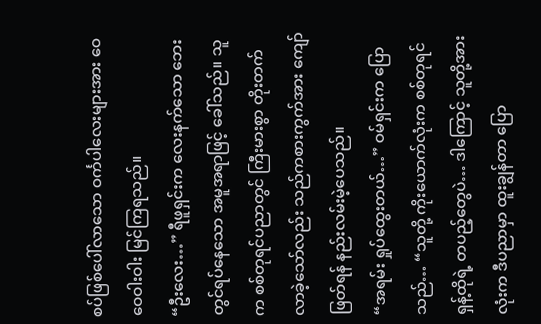စပ်ဖြစ်ပေါ်လာသော ဝင်္ကပါလေးများအား ဝေဝေဝါးဝါး မြင်ကြရသည်။
“ဦးလေး…” ရီဖူရှင်းက လေးနက်သော ဘေးတွင်ရပ်နေသော အမူအရာဖြင့် ခေါ်သည်။ သူက စစ်တုရင်ပညာတွင် ကြီးမားစွာ တိုးတက်လာခဲ့သော်လည်း သည်ကစားကွက်အား ကျော်ဖြတ်ရန် နည်းလမ်းမဲ့ပေသည်။
“အရမ်း ရှုပ်ထွေးတယ်…” ဝမ်ရှင်းက ပြောသည်… “သူတို့ ကိုးယောက်လုံးက စစ်တုရင်ရှန့်ထိုရဲ့ တပည့်တွေပဲ… ဒါကြောင့် သူတို့အားလုံးက ဒီပညာမှာ ထူးချွန်တာ ပြော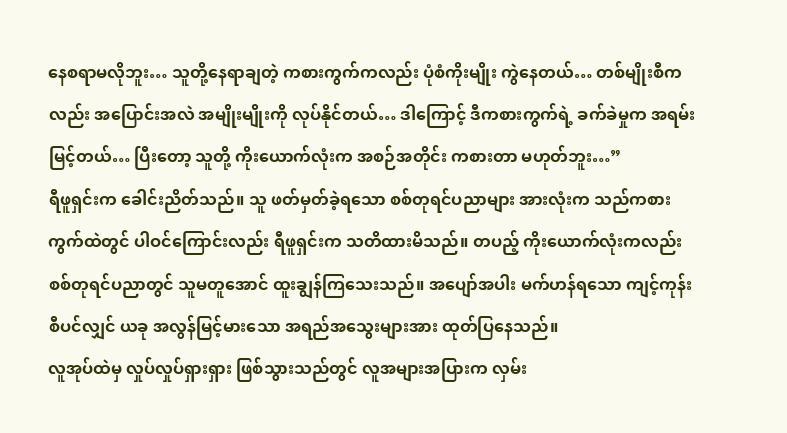နေစရာမလိုဘူး… သူတို့နေရာချတဲ့ ကစားကွက်ကလည်း ပုံစံကိုးမျိုး ကွဲနေတယ်… တစ်မျိုးစီကလည်း အပြောင်းအလဲ အမျိုးမျိုးကို လုပ်နိုင်တယ်… ဒါကြောင့် ဒီကစားကွက်ရဲ့ ခက်ခဲမှုက အရမ်းမြင့်တယ်… ပြီးတော့ သူတို့ ကိုးယောက်လုံးက အစဉ်အတိုင်း ကစားတာ မဟုတ်ဘူး…”
ရီဖူရှင်းက ခေါင်းညိတ်သည်။ သူ ဖတ်မှတ်ခဲ့ရသော စစ်တုရင်ပညာများ အားလုံးက သည်ကစားကွက်ထဲတွင် ပါဝင်ကြောင်းလည်း ရီဖူရှင်းက သတိထားမိသည်။ တပည့် ကိုးယောက်လုံးကလည်း စစ်တုရင်ပညာတွင် သူမတူအောင် ထူးချွန်ကြသေးသည်။ အပျော်အပါး မက်ဟန်ရသော ကျင့်ကုန်းစီပင်လျှင် ယခု အလွန်မြင့်မားသော အရည်အသွေးများအား ထုတ်ပြနေသည်။
လူအုပ်ထဲမှ လှုပ်လှုပ်ရှားရှား ဖြစ်သွားသည်တွင် လူအများအပြားက လှမ်း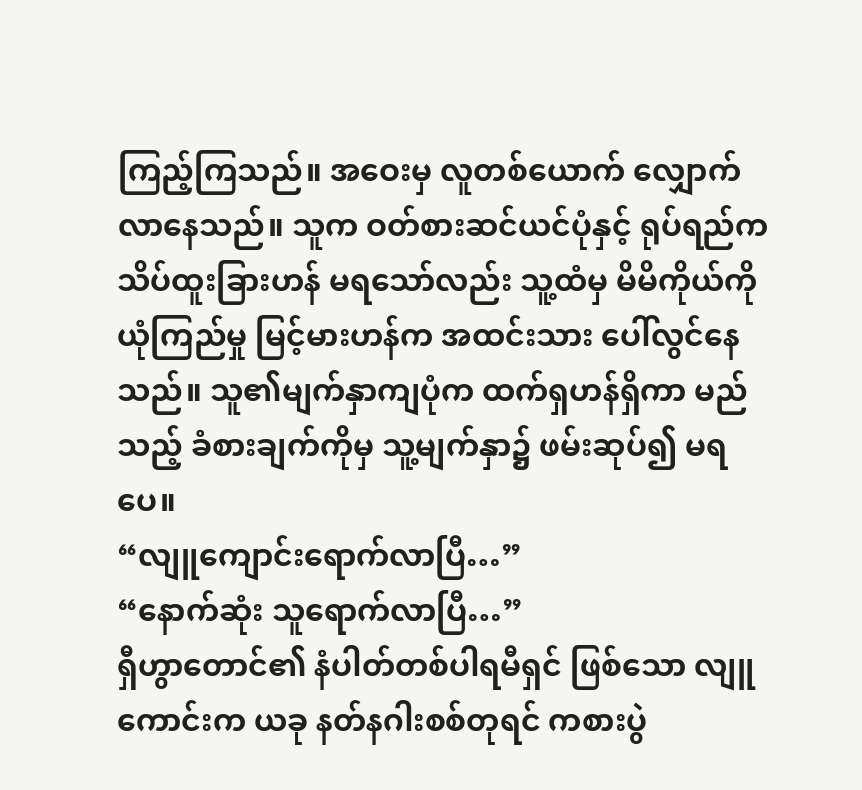ကြည့်ကြသည်။ အဝေးမှ လူတစ်ယောက် လျှောက်လာနေသည်။ သူက ဝတ်စားဆင်ယင်ပုံနှင့် ရုပ်ရည်က သိပ်ထူးခြားဟန် မရသော်လည်း သူ့ထံမှ မိမိကိုယ်ကို ယုံကြည်မှု မြင့်မားဟန်က အထင်းသား ပေါ်လွင်နေသည်။ သူ၏မျက်နှာကျပုံက ထက်ရှဟန်ရှိကာ မည်သည့် ခံစားချက်ကိုမှ သူ့မျက်နှာ၌ ဖမ်းဆုပ်၍ မရပေ။
“လျူကျောင်းရောက်လာပြီ…”
“နောက်ဆုံး သူရောက်လာပြီ…”
ရှီဟွာတောင်၏ နံပါတ်တစ်ပါရမီရှင် ဖြစ်သော လျူကောင်းက ယခု နတ်နဂါးစစ်တုရင် ကစားပွဲ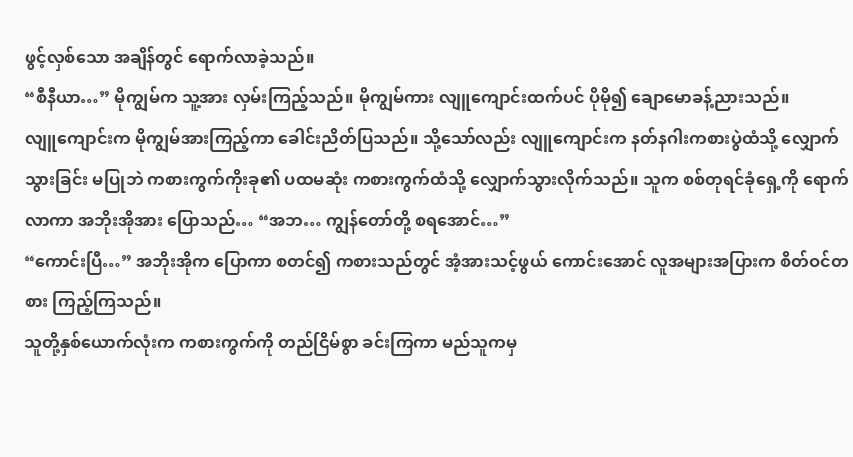ဖွင့်လှစ်သော အချိန်တွင် ရောက်လာခဲ့သည်။
“စီနီယာ…” မိုကျွမ်က သူ့အား လှမ်းကြည့်သည်။ မိုကျွမ်ကား လျူကျောင်းထက်ပင် ပိုမို၍ ချောမောခန့်ညားသည်။
လျူကျောင်းက မိုကျွမ်အားကြည့်ကာ ခေါင်းညိတ်ပြသည်။ သို့သော်လည်း လျူကျောင်းက နတ်နဂါးကစားပွဲထံသို့ လျှောက်သွားခြင်း မပြုဘဲ ကစားကွက်ကိုးခု၏ ပထမဆုံး ကစားကွက်ထံသို့ လျှောက်သွားလိုက်သည်။ သူက စစ်တုရင်ခုံရှေ့ကို ရောက်လာကာ အဘိုးအိုအား ပြောသည်… “အဘ… ကျွန်တော်တို့ စရအောင်…”
“ကောင်းပြီ…” အဘိုးအိုက ပြောကာ စတင်၍ ကစားသည်တွင် အံ့အားသင့်ဖွယ် ကောင်းအောင် လူအများအပြားက စိတ်ဝင်တစား ကြည့်ကြသည်။
သူတို့နှစ်ယောက်လုံးက ကစားကွက်ကို တည်ငြိမ်စွာ ခင်းကြကာ မည်သူကမှ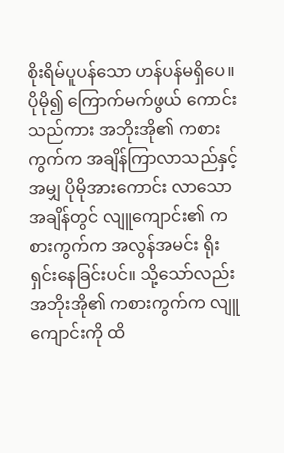စိုးရိမ်ပူပန်သော ဟန်ပန်မရှိပေ။
ပိုမို၍ ကြောက်မက်ဖွယ် ကောင်းသည်ကား အဘိုးအို၏ ကစားကွက်က အချိန်ကြာလာသည်နှင့်အမျှ ပိုမိုအားကောင်း လာသောအချိန်တွင် လျူကျောင်း၏ ကစားကွက်က အလွန်အမင်း ရိုးရှင်းနေခြင်းပင်။ သို့သော်လည်း အဘိုးအို၏ ကစားကွက်က လျူကျောင်းကို ထိ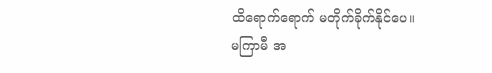ထိရောက်ရောက် မတိုက်ခိုက်နိုင်ပေ။
မကြာမီ အ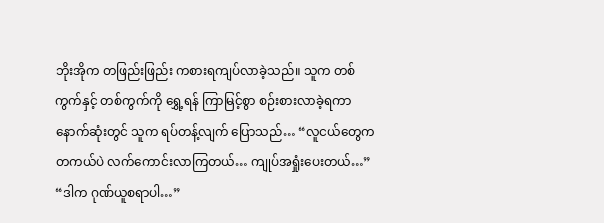ဘိုးအိုက တဖြည်းဖြည်း ကစားရကျပ်လာခဲ့သည်။ သူက တစ်ကွက်နှင့် တစ်ကွက်ကို ရွှေ့ရန် ကြာမြင့်စွာ စဉ်းစားလာခဲ့ရကာ နောက်ဆုံးတွင် သူက ရပ်တန့်လျက် ပြောသည်… “လူငယ်တွေက တကယ်ပဲ လက်ကောင်းလာကြတယ်… ကျုပ်အရှုံးပေးတယ်…”
“ဒါက ဂုဏ်ယူစရာပါ…”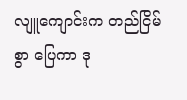လျူကျောင်းက တည်ငြိမ်စွာ ပြေကာ ဒု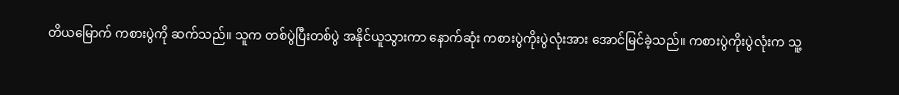တိယမြောက် ကစားပွဲကို ဆက်သည်။ သူက တစ်ပွဲပြီးတစ်ပွဲ အနိုင်ယူသွားကာ နောက်ဆုံး ကစားပွဲကိုးပွဲလုံးအား အောင်မြင်ခဲ့သည်။ ကစားပွဲကိုးပွဲလုံးက သူ့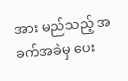အား မည်သည့် အခက်အခဲမှ ပေး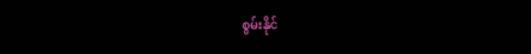စွမ်းနိုင်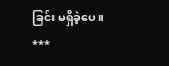ခြင်း မရှိခဲ့ပေ။
***